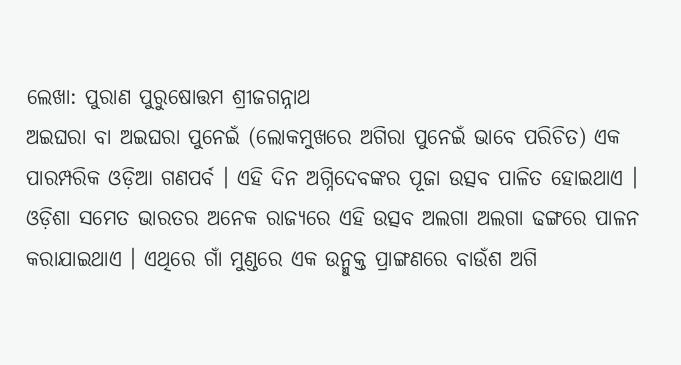ଲେଖା: ପୁରାଣ ପୁରୁଷୋତ୍ତମ ଶ୍ରୀଜଗନ୍ନାଥ
ଅଇଘରା ବା ଅଇଘରା ପୁନେଇଁ (ଲୋକମୁଖରେ ଅଗିରା ପୁନେଇଁ ଭାବେ ପରିଚିତ) ଏକ ପାରମ୍ପରିକ ଓଡ଼ିଆ ଗଣପର୍ବ । ଏହି ଦିନ ଅଗ୍ନିଦେବଙ୍କର ପୂଜା ଉତ୍ସବ ପାଳିତ ହୋଇଥାଏ । ଓଡ଼ିଶା ସମେତ ଭାରତର ଅନେକ ରାଜ୍ୟରେ ଏହି ଉତ୍ସବ ଅଲଗା ଅଲଗା ଢଙ୍ଗରେ ପାଳନ କରାଯାଇଥାଏ । ଏଥିରେ ଗାଁ ମୁଣ୍ଡରେ ଏକ ଉନ୍ମୁକ୍ତ ପ୍ରାଙ୍ଗଣରେ ବାଉଁଶ ଅଗି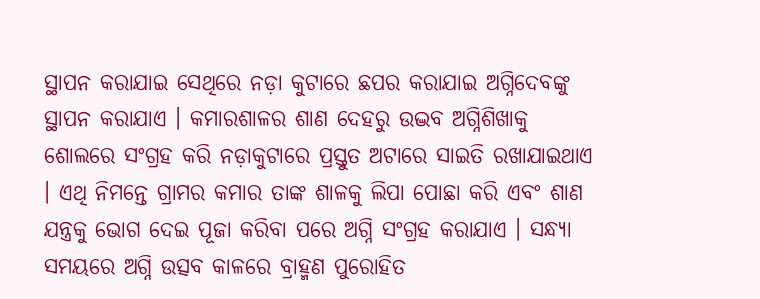ସ୍ଥାପନ କରାଯାଇ ସେଥିରେ ନଡ଼ା କୁଟାରେ ଛପର କରାଯାଇ ଅଗ୍ନିଦେବଙ୍କୁ ସ୍ଥାପନ କରାଯାଏ । କମାରଶାଳର ଶାଣ ଦେହରୁ ଉଦ୍ଭବ ଅଗ୍ନିଶିଖାକୁ ଶୋଲରେ ସଂଗ୍ରହ କରି ନଡ଼ାକୁଟାରେ ପ୍ରସ୍ତୁତ ଅଟାରେ ସାଇତି ରଖାଯାଇଥାଏ । ଏଥି ନିମନ୍ତେ ଗ୍ରାମର କମାର ତାଙ୍କ ଶାଳକୁ ଲିପା ପୋଛା କରି ଏବଂ ଶାଣ ଯନ୍ତ୍ରକୁ ଭୋଗ ଦେଇ ପୂଜା କରିବା ପରେ ଅଗ୍ନି ସଂଗ୍ରହ କରାଯାଏ । ସନ୍ଧ୍ୟା ସମୟରେ ଅଗ୍ନି ଉତ୍ସବ କାଳରେ ବ୍ରାହ୍ମଣ ପୁରୋହିତ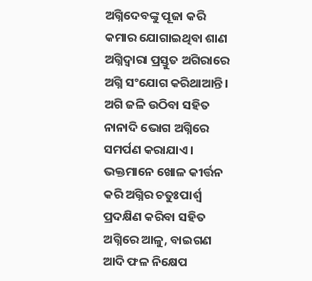ଅଗ୍ନିଦେବଙ୍କୁ ପୂଜା କରି କମାର ଯୋଗାଇଥିବା ଶାଣ ଅଗ୍ନିଦ୍ୱାରା ପ୍ରସ୍ତୁତ ଅଗିରାରେ ଅଗ୍ନି ସଂଯୋଗ କରିଥାଆନ୍ତି । ଅଗି ଜଳି ଉଠିବା ସହିତ ନାନାଦି ଭୋଗ ଅଗ୍ନିରେ ସମର୍ପଣ କରାଯାଏ । ଭକ୍ତମାନେ ଖୋଳ କୀର୍ତ୍ତନ କରି ଅଗ୍ନିର ଚତୁଃପାର୍ଶ୍ୱ ପ୍ରଦକ୍ଷିଣ କରିବା ସହିତ ଅଗ୍ନିରେ ଆଳୁ, ବାଇଗଣ ଆଦି ଫଳ ନିକ୍ଷେପ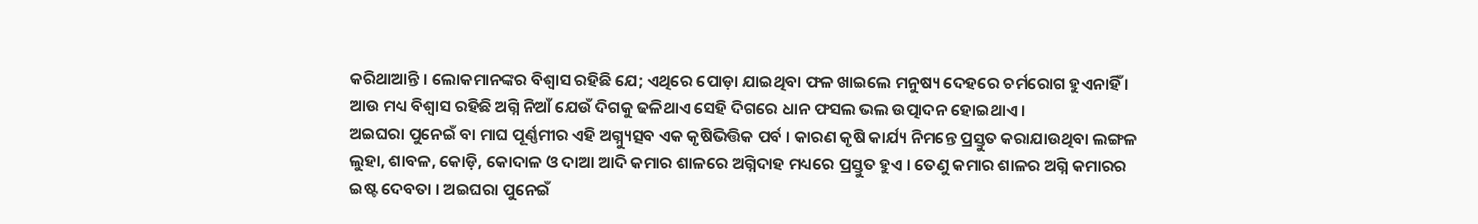କରିଥାଆନ୍ତି । ଲୋକମାନଙ୍କର ବିଶ୍ୱାସ ରହିଛି ଯେ; ଏଥିରେ ପୋଡ଼ା ଯାଇଥିବା ଫଳ ଖାଇଲେ ମନୁଷ୍ୟ ଦେହରେ ଚର୍ମରୋଗ ହୁଏନାହିଁ । ଆଉ ମଧ୍ୟ ବିଶ୍ୱାସ ରହିଛି ଅଗ୍ନି ନିଆଁ ଯେଉଁ ଦିଗକୁ ଢଳିଥାଏ ସେହି ଦିଗରେ ଧାନ ଫସଲ ଭଲ ଉତ୍ପାଦନ ହୋଇଥାଏ ।
ଅଇଘରା ପୁନେଇଁ ବା ମାଘ ପୂର୍ଣ୍ଣମୀର ଏହି ଅଗ୍ନ୍ୟୁତ୍ସବ ଏକ କୃଷିଭିତ୍ତିକ ପର୍ବ । କାରଣ କୃଷି କାର୍ଯ୍ୟ ନିମନ୍ତେ ପ୍ରସ୍ତୁତ କରାଯାଉଥିବା ଲଙ୍ଗଳ ଲୁହା, ଶାବଳ, କୋଡ଼ି, କୋଦାଳ ଓ ଦାଆ ଆଦି କମାର ଶାଳରେ ଅଗ୍ନିଦାହ ମଧ୍ୟରେ ପ୍ରସ୍ତୁତ ହୁଏ । ତେଣୁ କମାର ଶାଳର ଅଗ୍ନି କମାରର ଇଷ୍ଟ ଦେବତା । ଅଇଘରା ପୁନେଇଁ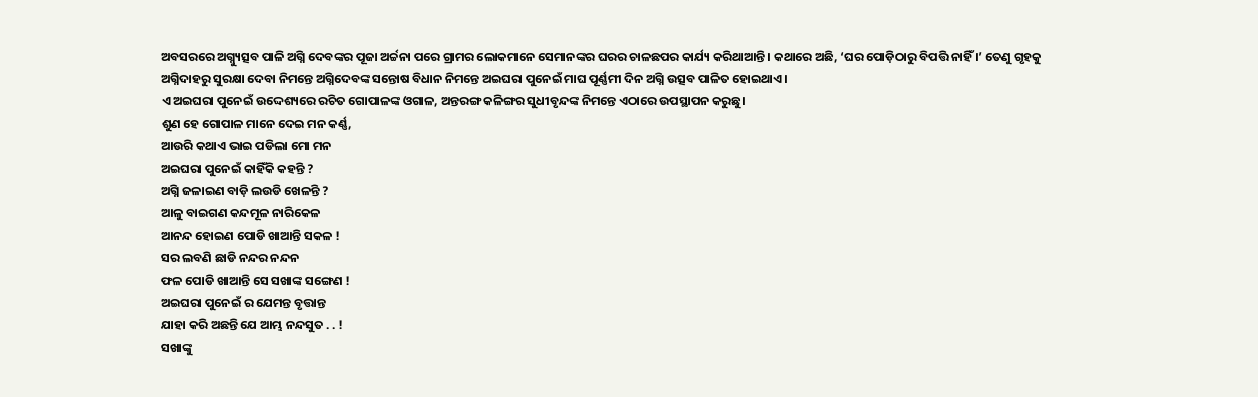ଅବସରରେ ଅଗ୍ନ୍ୟୁତ୍ସବ ପାଳି ଅଗ୍ନି ଦେବଙ୍କର ପୂଜା ଅର୍ଚ୍ଚନା ପରେ ଗ୍ରାମର ଲୋକମାନେ ସେମାନଙ୍କର ଘରର ଚାଳଛପର କାର୍ଯ୍ୟ କରିଥାଆନ୍ତି । କଥାରେ ଅଛି, ‘ଘର ପୋଡ଼ିଠାରୁ ବିପତ୍ତି ନାହିଁ ।’ ତେଣୁ ଗୃହକୁ ଅଗ୍ନିଦାହରୁ ସୁରକ୍ଷା ଦେବା ନିମନ୍ତେ ଅଗ୍ନିଦେବଙ୍କ ସନ୍ତୋଷ ବିଧାନ ନିମନ୍ତେ ଅଇଘରା ପୁନେଇଁ ମାଘ ପୂର୍ଣ୍ଣମୀ ଦିନ ଅଗ୍ନି ଉତ୍ସବ ପାଳିତ ହୋଇଥାଏ।
ଏ ଅଇଘରା ପୁନେଇଁ ଉଦ୍ଦେଶ୍ୟରେ ରଚିତ ଗୋପାଳଙ୍କ ଓଗାଳ, ଅନ୍ତରଙ୍ଗ କଳିଙ୍ଗର ସୁଧୀବୃନ୍ଦଙ୍କ ନିମନ୍ତେ ଏଠାରେ ଉପସ୍ଥାପନ କରୁଛୁ।
ଶୁଣ ହେ ଗୋପାଳ ମାନେ ଦେଇ ମନ କର୍ଣ୍ଣ,
ଆଉରି କଥାଏ ଭାଇ ପଡିଲା ମୋ ମନ
ଅଇଘରା ପୁନେଇଁ କାହିଁକି କହନ୍ତି ?
ଅଗ୍ନି ଜଳାଇଣ ବାଡ଼ି ଲଉଡି ଖେଳନ୍ତି ?
ଆଳୁ ବାଇଗଣ କନ୍ଦମୂଳ ନାରିକେଳ
ଆନନ୍ଦ ହୋଇଣ ପୋଡି ଖାଆନ୍ତି ସକଳ !
ସର ଲବଣି ଛାଡି ନନ୍ଦର ନନ୍ଦନ
ଫଳ ପୋଡି ଖାଆନ୍ତି ସେ ସଖାଙ୍କ ସଙ୍ଗେଣ !
ଅଇଘରା ପୁନେଇଁ ର ଯେମନ୍ତ ବୃତ୍ତାନ୍ତ
ଯାହା କରି ଅଛନ୍ତି ଯେ ଆମ୍ଭ ନନ୍ଦସୁତ . . !
ସଖାଙ୍କୁ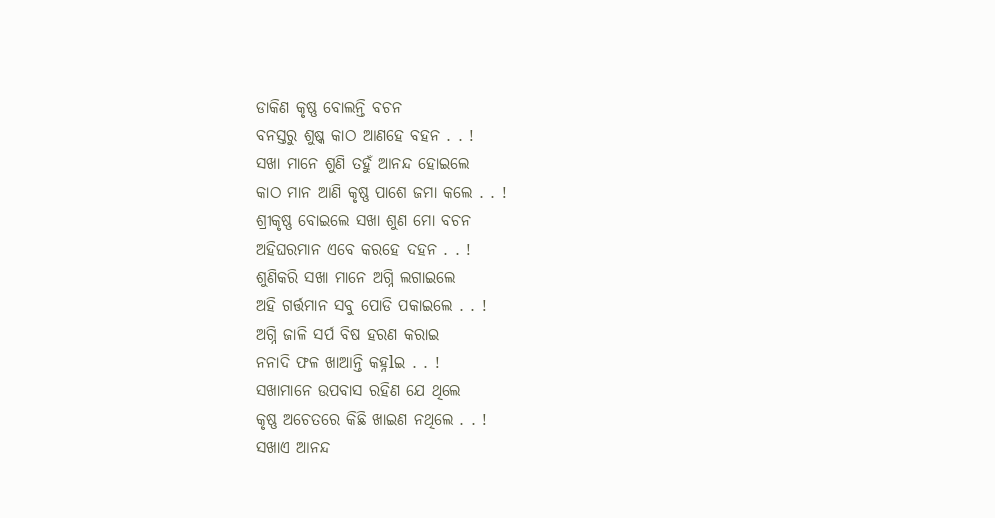ଡାକିଣ କୃଷ୍ଣ ବୋଲନ୍ତି ବଚନ
ବନସ୍ତରୁ ଶୁଷ୍କ କାଠ ଆଣହେ ବହନ . . !
ସଖା ମାନେ ଶୁଣି ତହୁଁ ଆନନ୍ଦ ହୋଇଲେ
କାଠ ମାନ ଆଣି କୃଷ୍ଣ ପାଶେ ଜମା କଲେ . . !
ଶ୍ରୀକୃଷ୍ଣ ବୋଇଲେ ସଖା ଶୁଣ ମୋ ବଚନ
ଅହିଘରମାନ ଏବେ କରହେ ଦହନ . . !
ଶୁଣିକରି ସଖା ମାନେ ଅଗ୍ନି ଲଗାଇଲେ
ଅହି ଗର୍ତ୍ତମାନ ସବୁ ପୋଡି ପକାଇଲେ . . !
ଅଗ୍ନି ଜାଳି ସର୍ପ ବିଷ ହରଣ କରାଇ
ନନାଦି ଫଳ ଖାଆନ୍ତି କହ୍ନlଇ . . !
ସଖାମାନେ ଉପବାସ ରହିଣ ଯେ ଥିଲେ
କୃଷ୍ଣ ଅଚେତରେ କିଛି ଖାଇଣ ନଥିଲେ . . !
ସଖାଏ ଆନନ୍ଦ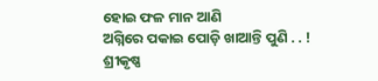ହୋଇ ଫଳ ମାନ ଆଣି
ଅଗ୍ନିରେ ପକାଇ ପୋଡ଼ି ଖାଆନ୍ତି ପୁଣି . . !
ଶ୍ରୀକୃଷ୍ଣ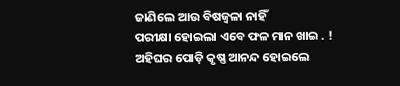ଜାଣିଲେ ଆଉ ବିଷଜ୍ଵଳା ନାହିଁ
ପରୀକ୍ଷା ହୋଇଲା ଏବେ ଫଳ ମାନ ଖାଇ . !
ଅହିଘର ପୋଡ଼ି କୃଷ୍ଣ ଆନନ୍ଦ ହୋଇଲେ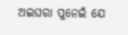ଅଇଘରା ପୁନେଇଁ ଯେ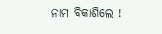ନାମ ବିକାଶିଲେ !